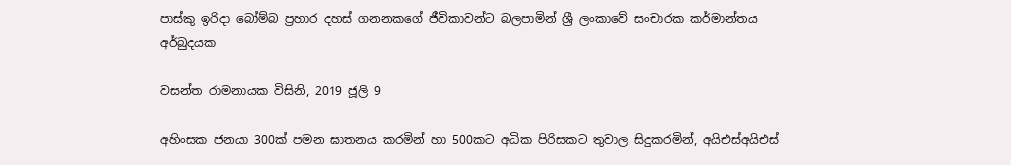පාස්කු ඉරිදා බෝම්බ ප්‍රහාර දහස් ගනනකගේ ජීවිකාවන්ට බලපාමින් ශ්‍රී ලංකාවේ සංචාරක කර්මාන්තය අර්බුදයක

වසන්ත රාමනායක විසිනි, 2019 ජූලි 9

අහිංසක ජනයා 300ක් පමන ඝාතනය කරමින් හා 500කට අධික පිරිසකට තුවාල සිදුකරමින්, අයිඑස්අයිඑස්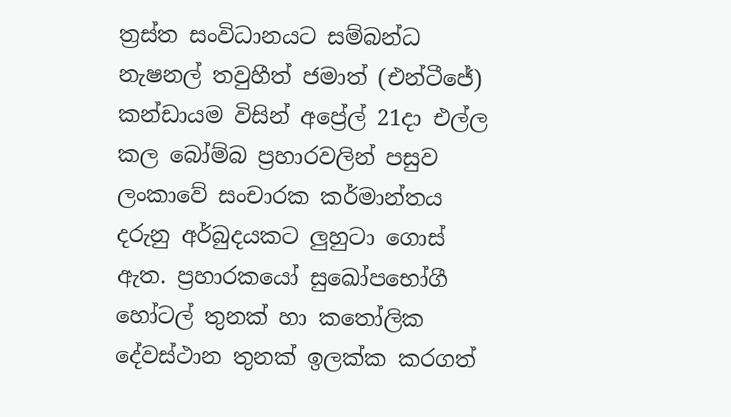ත්‍රස්ත සංවිධානයට සම්බන්ධ නැෂනල් තවුහීත් ජමාත් (එන්ටීජේ) කන්ඩායම විසින් අප්‍රේල් 21දා එල්ල කල බෝම්බ ප්‍රහාරවලින් පසුව ලංකාවේ සංචාරක කර්මාන්තය දරුනු අර්බුදයකට ලුහුටා ගොස් ඇත. ප්‍රහාරකයෝ සුඛෝපභෝගී හෝටල් තුනක් හා කතෝලික දේවස්ථාන තුනක් ඉලක්ක කරගත්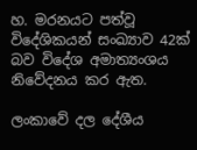හ. මරනයට පත්වූ විදේශිකයන් සංඛ්‍යාව 42ක් බව විදේශ අමාත්‍යංශය නිවේදනය කර ඇත.

ලංකාවේ දල දේශීය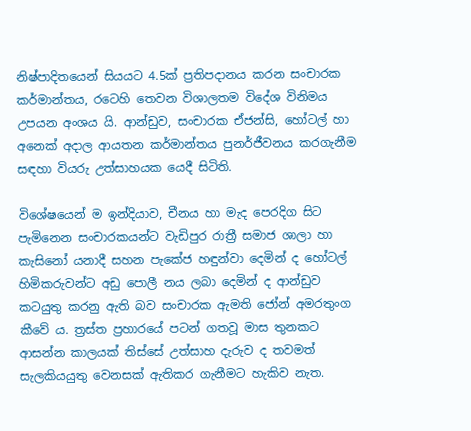නිෂ්පාදිතයෙන් සියයට 4.5ක් ප්‍රතිපදානය කරන සංචාරක කර්මාන්තය, රටෙහි තෙවන විශාලතම විදේශ විනිමය උපයන අංශය යි. ආන්ඩුව, සංචාරක ඒජන්සි, හෝටල් හා අනෙක් අදාල ආයතන කර්මාන්තය පුනර්ජීවනය කරගැනීම සඳහා වියරු උත්සාහයක යෙදී සිටිති.

විශේෂයෙන් ම ඉන්දියාව, චීනය හා මැද පෙරදිග සිට පැමිනෙන සංචාරකයන්ට වැඩිපුර රාත්‍රී සමාජ ශාලා හා කැසිනෝ යනාදී සහන පැකේජ හඳුන්වා දෙමින් ද හෝටල් හිමිකරුවන්ට අඩු පොලී නය ලබා දෙමින් ද ආන්ඩුව කටයුතු කරනු ඇති බව සංචාරක ඇමති ජෝන් අමරතුංග කීවේ ය. ත්‍රස්ත ප්‍රහාරයේ පටන් ගතවූ මාස තුනකට ආසන්න කාලයක් තිස්සේ උත්සාහ දැරුව ද තවමත් සැලකියයුතු වෙනසක් ඇතිකර ගැනීමට හැකිව නැත.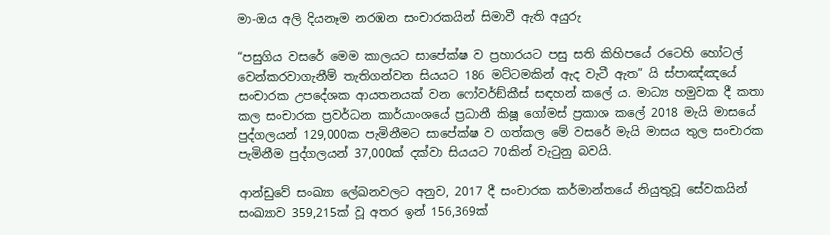මා-ඔය අලි දියනෑම නරඹන සංචාරකයින් සිමාවී ඇති අයුරු

“පසුගිය වසරේ මෙම කාලයට සාපේක්ෂ ව ප්‍රහාරයට පසු සති කිහිපයේ රටෙහි හෝටල් වෙන්කරවාගැනීම් තැතිගන්වන සියයට 186 මට්ටමකින් ඇද වැටී ඇත” යි ස්පාඤ්ඤයේ සංචාරක උපදේශක ආයතනයක් වන ෆෝවර්ඞ්කීස් සඳහන් කලේ ය. මාධ්‍ය හමුවක දී කතා කල සංචාරක ප්‍රවර්ධන කාර්යාංශයේ ප්‍රධානී කිෂූ ගෝමස් ප්‍රකාශ කලේ 2018 මැයි මාසයේ පුද්ගලයන් 129,000ක පැමිනීමට සාපේක්ෂ ව ගත්කල මේ වසරේ මැයි මාසය තුල සංචාරක පැමිනීම පුද්ගලයන් 37,000ක් දක්වා සියයට 70කින් වැටුනු බවයි.

ආන්ඩුවේ සංඛ්‍යා ලේඛනවලට අනුව, 2017 දී සංචාරක කර්මාන්තයේ නියුතුවූ සේවකයින් සංඛ්‍යාව 359,215ක් වූ අතර ඉන් 156,369ක්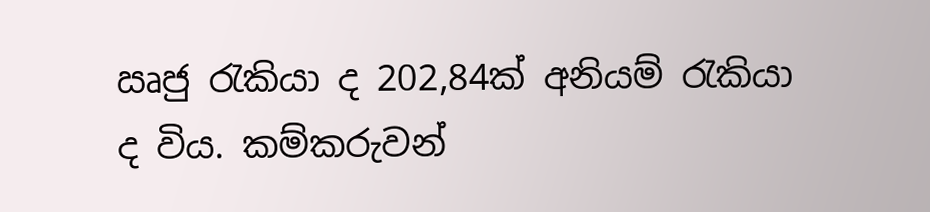ඍජු රැකියා ද 202,84ක් අනියම් රැකියා ද විය. කම්කරුවන්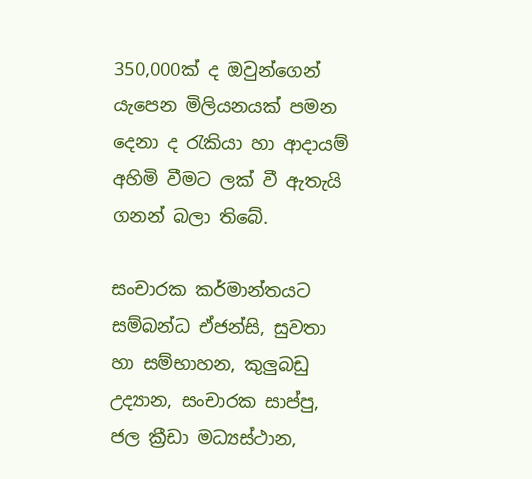350,000ක් ද ඔවුන්ගෙන් යැපෙන මිලියනයක් පමන දෙනා ද රැකියා හා ආදායම් අහිමි වීමට ලක් වී ඇතැයි ගනන් බලා තිබේ.

සංචාරක කර්මාන්තයට සම්බන්ධ ඒජන්සි, සුවතා හා සම්භාහන, කුලුබඩු උද්‍යාන, සංචාරක සාප්පු, ජල ක්‍රීඩා මධ්‍යස්ථාන,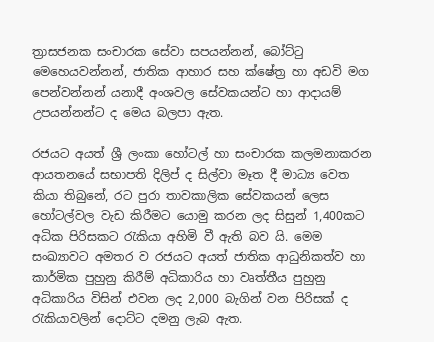ත්‍රාසජනක සංචාරක සේවා සපයන්නන්, බෝට්ටු මෙහෙයවන්නන්, ජාතික ආහාර සහ ක්ෂේත්‍ර හා අඩවි මග පෙන්වන්නන් යනාදී අංශවල සේවකයන්ට හා ආදායම් උපයන්නන්ට ද මෙය බලපා ඇත.

රජයට අයත් ශ්‍රී ලංකා හෝටල් හා සංචාරක කලමනාකරන ආයතනයේ සභාපති දිලිප් ද සිල්වා මෑත දී මාධ්‍ය වෙත කියා තිබුනේ, රට පුරා තාවකාලික සේවකයන් ලෙස හෝටල්වල වැඩ කිරීමට යොමු කරන ලද සිසුන් 1,400කට අධික පිරිසකට රැකියා අහිමි වී ඇති බව යි. මෙම සංඛ්‍යාවට අමතර ව රජයට අයත් ජාතික ආධුනිකත්ව හා කාර්මික පුහුනු කිරීම් අධිකාරිය හා වෘත්තීය පුහුනු අධිකාරිය විසින් එවන ලද 2,000 බැගින් වන පිරිසක් ද රැකියාවලින් දොට්ට දමනු ලැබ ඇත.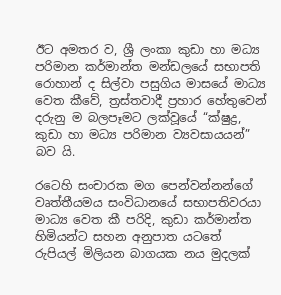ඊට අමතර ව, ශ්‍රී ලංකා කුඩා හා මධ්‍ය පරිමාන කර්මාන්ත මන්ඩලයේ සභාපති රොහාන් ද සිල්වා පසුගිය මාසයේ මාධ්‍ය වෙත කීවේ, ත්‍රස්තවාදී ප්‍රහාර හේතුවෙන් දරුනු ම බලපෑමට ලක්වූයේ “ක්ෂුද්‍ර, කුඩා හා මධ්‍ය පරිමාන ව්‍යවසායයන්” බව යි.

රටෙහි සංචාරක මග පෙන්වන්නන්ගේ වෘත්තීයමය සංවිධානයේ සභාපතිවරයා මාධ්‍ය වෙත කී පරිදි, කුඩා කර්මාන්ත හිමියන්ට සහන අනුපාත යටතේ රුපියල් මිලියන බාගයක නය මුදලක්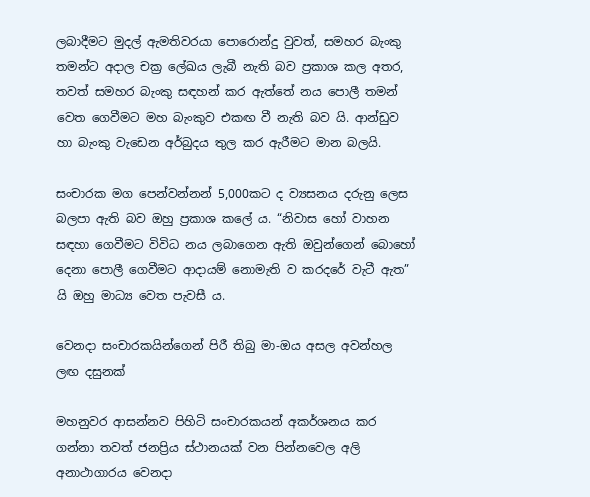ලබාදීමට මුදල් ඇමතිවරයා පොරොන්දු වුවත්, සමහර බැංකු තමන්ට අදාල චක්‍ර ලේඛය ලැබී නැති බව ප්‍රකාශ කල අතර, තවත් සමහර බැංකු සඳහන් කර ඇත්තේ නය පොලී තමන් වෙත ගෙවීමට මහ බැංකුව එකඟ වී නැති බව යි. ආන්ඩුව හා බැංකු වැඩෙන අර්බුදය තුල කර ඇරීමට මාන බලයි.

සංචාරක මග පෙන්වන්නන් 5,000කට ද ව්‍යසනය දරුනු ලෙස බලපා ඇති බව ඔහු ප්‍රකාශ කලේ ය. “නිවාස හෝ වාහන සඳහා ගෙවීමට විවිධ නය ලබාගෙන ඇති ඔවුන්ගෙන් බොහෝ දෙනා පොලී ගෙවීමට ආදායම් නොමැති ව කරදරේ වැටී ඇත” යි ඔහු මාධ්‍ය වෙත පැවසී ය.

වෙනදා සංචාරකයින්ගෙන් පිරී තිබු මා-ඔය අසල අවන්හල ලඟ දසුනක්

මහනුවර ආසන්නව පිහිටි සංචාරකයන් අකර්ශනය කර ගන්නා තවත් ජනප්‍රිය ස්ථානයක් වන පින්නවෙල අලි අනාථාගාරය වෙනදා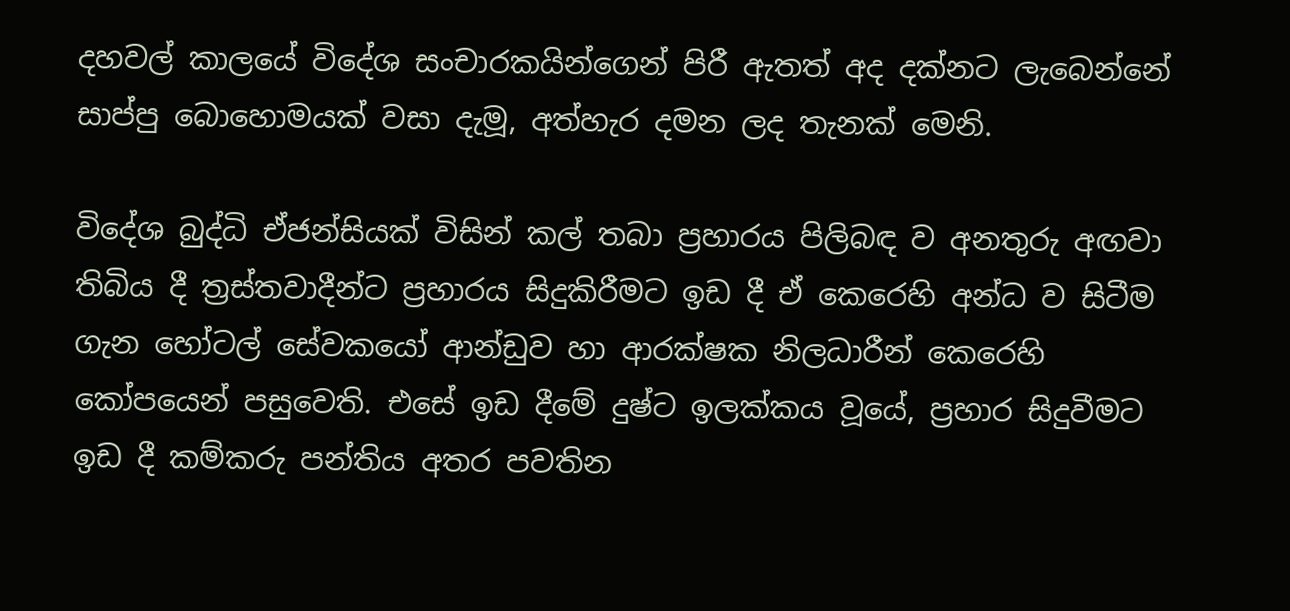දහවල් කාලයේ විදේශ සංචාරකයින්ගෙන් පිරී ඇතත් අද දක්නට ලැබෙන්නේ සාප්පු බොහොමයක් වසා දැමූ, අත්හැර දමන ලද තැනක් මෙනි.

විදේශ බුද්ධි ඒජන්සියක් විසින් කල් තබා ප්‍රහාරය පිලිබඳ ව අනතුරු අඟවා තිබිය දී ත්‍රස්තවාදීන්ට ප්‍රහාරය සිදුකිරීමට ඉඩ දී ඒ කෙරෙහි අන්ධ ව සිටීම ගැන හෝටල් සේවකයෝ ආන්ඩුව හා ආරක්ෂක නිලධාරීන් කෙරෙහි කෝපයෙන් පසුවෙති. එසේ ඉඩ දීමේ දුෂ්ට ඉලක්කය වූයේ, ප්‍රහාර සිදුවීමට ඉඩ දී කම්කරු පන්තිය අතර පවතින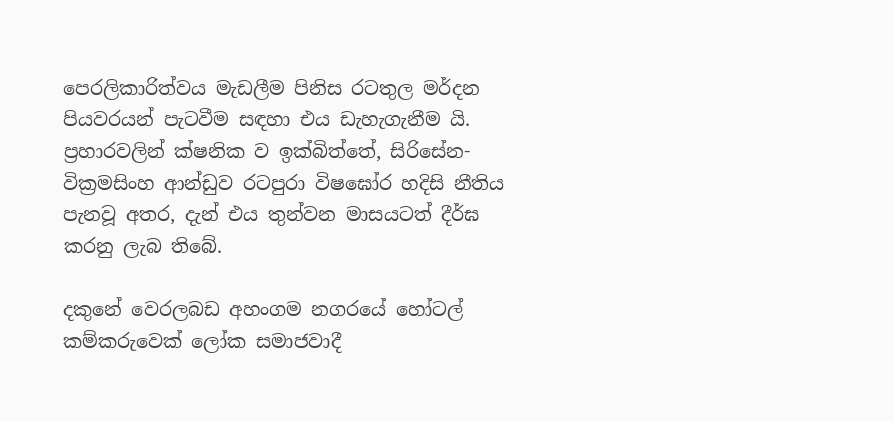පෙරලිකාරිත්වය මැඩලීම පිනිස රටතුල මර්දන පියවරයන් පැටවීම සඳහා එය ඩැහැගැනීම යි. ප්‍රහාරවලින් ක්ෂනික ව ඉක්බිත්තේ, සිරිසේන-වික්‍රමසිංහ ආන්ඩුව රටපුරා විෂඝෝර හදිසි නීතිය පැනවූ අතර, දැන් එය තුන්වන මාසයටත් දීර්ඝ කරනු ලැබ තිබේ.

දකුනේ වෙරලබඩ අහංගම නගරයේ හෝටල් කම්කරුවෙක් ලෝක සමාජවාදී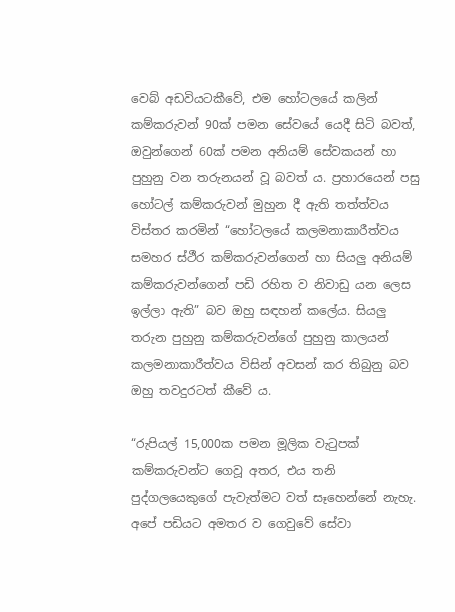වෙබ් අඩවියටකීවේ, එම හෝටලයේ කලින් කම්කරුවන් 90ක් පමන සේවයේ යෙදී සිටි බවත්, ඔවුන්ගෙන් 60ක් පමන අනියම් සේවකයන් හා පුහුනු වන තරුනයන් වූ බවත් ය. ප්‍රහාරයෙන් පසු හෝටල් කම්කරුවන් මුහුන දී ඇති තත්ත්වය විස්තර කරමින් “හෝටලයේ කලමනාකාරීත්වය සමහර ස්ථීර කම්කරුවන්ගෙන් හා සියලු අනියම් කම්කරුවන්ගෙන් පඩි රහිත ව නිවාඩු යන ලෙස ඉල්ලා ඇති” බව ඔහු සඳහන් කලේය. සියලු තරුන පුහුනු කම්කරුවන්ගේ පුහුනු කාලයන් කලමනාකාරීත්වය විසින් අවසන් කර තිබුනු බව ඔහු තවදුරටත් කීවේ ය.

“රුපියල් 15,000ක පමන මූලික වැටුපක් කම්කරුවන්ට ගෙවූ අතර, එය තනි පුද්ගලයෙකුගේ පැවැත්මට වත් සෑහෙන්නේ නැහැ. අපේ පඩියට අමතර ව ගෙවුවේ සේවා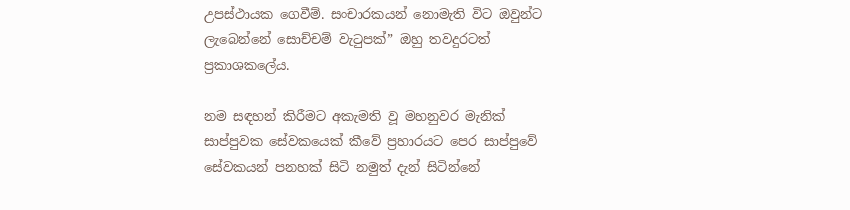උපස්ථායක ගෙවීම්. සංචාරකයන් නොමැති විට ඔවුන්ට ලැබෙන්නේ සොච්චම් වැටුපක්” ඔහු තවදුරටත් ප්‍රකාශකලේය.

නම සඳහන් කිරීමට අකැමති වූ මහනුවර මැනික් සාප්පුවක සේවකයෙක් කීවේ ප්‍රහාරයට පෙර සාප්පුවේ සේවකයන් පනහක් සිටි නමුත් දැන් සිටින්නේ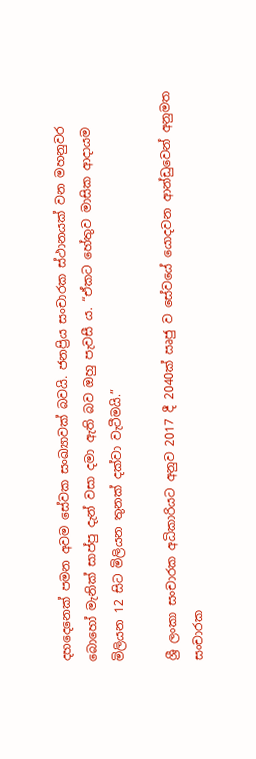දහදෙනෙක් පමන අවම සේවක සංඛ්‍යාවක් බවයි. ජනප්‍රිය සංචාරක ස්ථානයක් වන මහනුවර බොහෝ මැනික් සාප්පු දැන් වසා දමා ඇති බව ඔහු පැවසී ය. “ඒකට හේතුව මාසික ආදායම මිලියන 12 සිට මිලියන තුනක් දක්වා වැටීමයි.”

ශ්‍රී ලංකා සංචාරක අධිකාරියට අනුව 2017 දී 2040ක් ඍජු ව සේවයේ යොදවන ආන්ඩුවෙන් අනුමත සංචාරක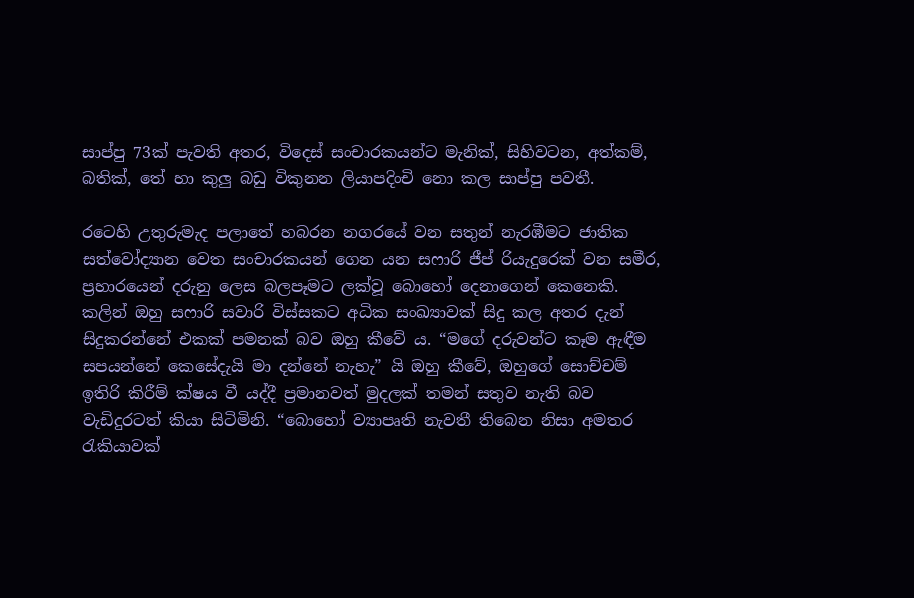සාප්පු 73ක් පැවති අතර, විදෙස් සංචාරකයන්ට මැනික්, සිහිවටන, අත්කම්, බතික්, තේ හා කුලු බඩු විකුනන ලියාපදිංචි නො කල සාප්පු පවතී.

රටෙහි උතුරුමැද පලාතේ හබරන නගරයේ වන සතුන් නැරඹීමට ජාතික සත්වෝද්‍යාන වෙත සංචාරකයන් ගෙන යන සෆාරි ජීප් රියැදුරෙක් වන සමීර, ප්‍රහාරයෙන් දරුනු ලෙස බලපෑමට ලක්වූ බොහෝ දෙනාගෙන් කෙනෙකි. කලින් ඔහු සෆාරි සවාරි විස්සකට අධික සංඛ්‍යාවක් සිදු කල අතර දැන් සිදුකරන්නේ එකක් පමනක් බව ඔහු කීවේ ය. “මගේ දරුවන්ට කෑම ඇඳීම සපයන්නේ කෙසේදැයි මා දන්නේ නැහැ” යි ඔහු කීවේ, ඔහුගේ සොච්චම් ඉතිරි කිරීම් ක්ෂය වී යද්දී ප්‍රමානවත් මුදලක් තමන් සතුව නැති බව වැඩිදුරටත් කියා සිටිමිනි. “බොහෝ ව්‍යාපෘති නැවතී තිබෙන නිසා අමතර රැකියාවක්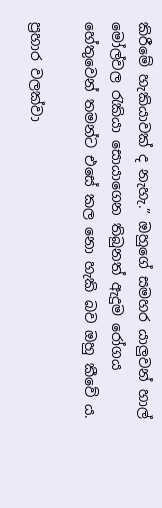කිරීමේ හැකියාවක් ද නැහැ.” ඔහුගේ සමහර යාලුවන් හාල් මෝල්වල රැකියා සොයාගෙන තිබුනත් ඇදුම රෝගය හේතුවෙන් තමන්ට එසේ කල නො හැකි බව ඔහු කීවේ ය.

ප්‍රහාර වලක්වා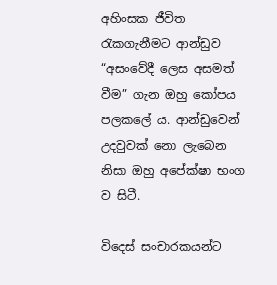අහිංසක ජීවිත රැකගැනීමට ආන්ඩුව “අසංවේදී ලෙස අසමත් වීම” ගැන ඔහු කෝපය පලකලේ ය. ආන්ඩුවෙන් උදවුවක් නො ලැබෙන නිසා ඔහු අපේක්ෂා භංග ව සිටී.

විදෙස් සංචාරකයන්ට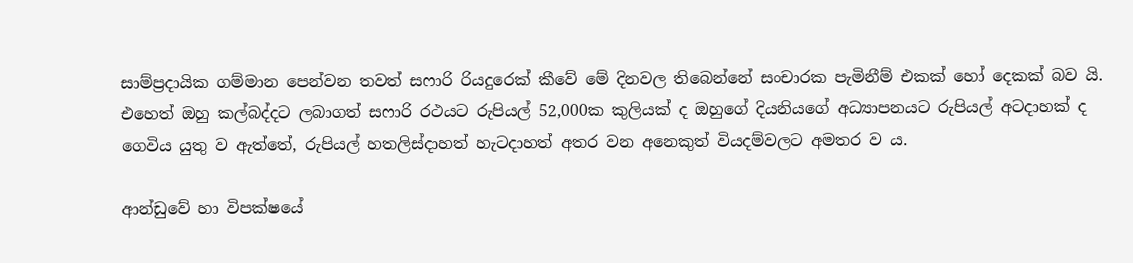සාම්ප්‍රදායික ගම්මාන පෙන්වන තවත් සෆාරි රියදුරෙක් කීවේ මේ දිනවල තිබෙන්නේ සංචාරක පැමිනීම් එකක් හෝ දෙකක් බව යි. එහෙත් ඔහු කල්බද්දට ලබාගත් සෆාරි රථයට රුපියල් 52,000ක කුලියක් ද ඔහුගේ දියනියගේ අධ්‍යාපනයට රුපියල් අටදාහක් ද ගෙවිය යුතු ව ඇත්තේ, රුපියල් හතලිස්දාහත් හැටදාහත් අතර වන අනෙකුත් වියදම්වලට අමතර ව ය.

ආන්ඩුවේ හා විපක්ෂයේ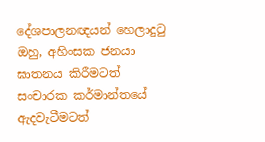දේශපාලනඥයන් හෙලාදුටු ඔහු, අහිංසක ජනයා ඝාතනය කිරීමටත් සංචාරක කර්මාන්තයේ ඇදවැටීමටත්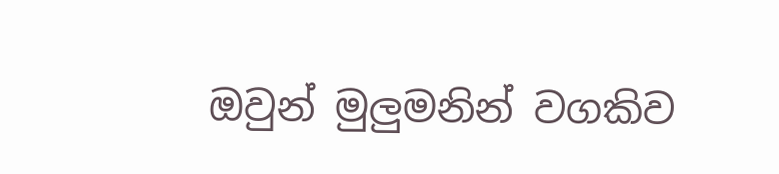ඔවුන් මුලුමනින් වගකිව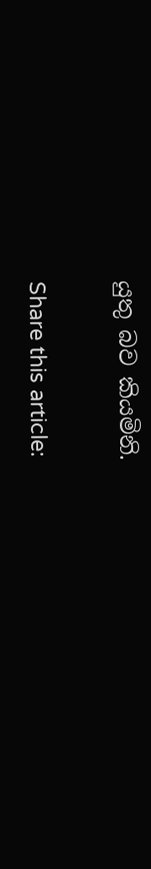යුතු බව කියමිනි.

Share this article: